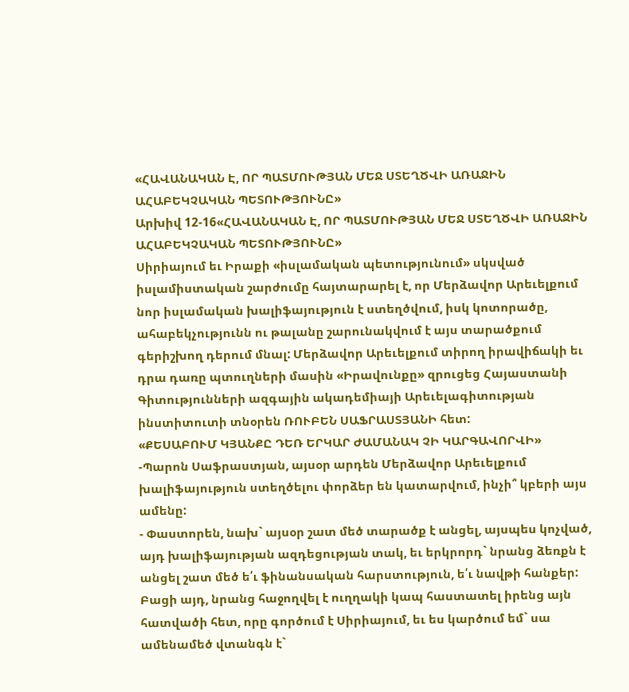«ՀԱՎԱՆԱԿԱՆ Է, ՈՐ ՊԱՏՄՈՒԹՅԱՆ ՄԵՋ ՍՏԵՂԾՎԻ ԱՌԱՋԻՆ ԱՀԱԲԵԿՉԱԿԱՆ ՊԵՏՈՒԹՅՈՒՆԸ»
Արխիվ 12-16«ՀԱՎԱՆԱԿԱՆ Է, ՈՐ ՊԱՏՄՈՒԹՅԱՆ ՄԵՋ ՍՏԵՂԾՎԻ ԱՌԱՋԻՆ
ԱՀԱԲԵԿՉԱԿԱՆ ՊԵՏՈՒԹՅՈՒՆԸ»
Սիրիայում եւ Իրաքի «իսլամական պետությունում» սկսված իսլամիստական շարժումը հայտարարել է, որ Մերձավոր Արեւելքում նոր իսլամական խալիֆայություն է ստեղծվում, իսկ կոտորածը, ահաբեկչությունն ու թալանը շարունակվում է այս տարածքում գերիշխող դերում մնալ: Մերձավոր Արեւելքում տիրող իրավիճակի եւ դրա դառը պտուղների մասին «Իրավունքը» զրուցեց Հայաստանի Գիտությունների ազգային ակադեմիայի Արեւելագիտության ինստիտուտի տնօրեն ՌՈՒԲԵՆ ՍԱՖՐԱՍՏՅԱՆԻ հետ:
«ՔԵՍԱԲՈՒՄ ԿՅԱՆՔԸ ԴԵՌ ԵՐԿԱՐ ԺԱՄԱՆԱԿ ՉԻ ԿԱՐԳԱՎՈՐՎԻ»
-Պարոն Սաֆրաստյան, այսօր արդեն Մերձավոր Արեւելքում խալիֆայություն ստեղծելու փորձեր են կատարվում, ինչի՞ կբերի այս ամենը:
- Փաստորեն, նախ` այսօր շատ մեծ տարածք է անցել, այսպես կոչված, այդ խալիֆայության ազդեցության տակ, եւ երկրորդ` նրանց ձեռքն է անցել շատ մեծ ե՛ւ ֆինանսական հարստություն, ե՛ւ նավթի հանքեր: Բացի այդ, նրանց հաջողվել է ուղղակի կապ հաստատել իրենց այն հատվածի հետ, որը գործում է Սիրիայում, եւ ես կարծում եմ` սա ամենամեծ վտանգն է`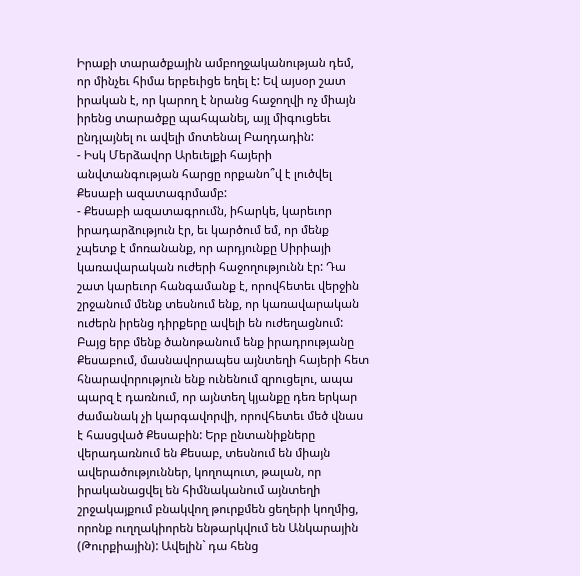Իրաքի տարածքային ամբողջականության դեմ, որ մինչեւ հիմա երբեւիցե եղել է: Եվ այսօր շատ իրական է, որ կարող է նրանց հաջողվի ոչ միայն իրենց տարածքը պահպանել, այլ միգուցեեւ ընդլայնել ու ավելի մոտենալ Բաղդադին:
- Իսկ Մերձավոր Արեւելքի հայերի անվտանգության հարցը որքանո՞վ է լուծվել Քեսաբի ազատագրմամբ:
- Քեսաբի ազատագրումն, իհարկե, կարեւոր իրադարձություն էր, եւ կարծում եմ, որ մենք չպետք է մոռանանք, որ արդյունքը Սիրիայի կառավարական ուժերի հաջողությունն էր: Դա շատ կարեւոր հանգամանք է, որովհետեւ վերջին շրջանում մենք տեսնում ենք, որ կառավարական ուժերն իրենց դիրքերը ավելի են ուժեղացնում: Բայց երբ մենք ծանոթանում ենք իրադրությանը Քեսաբում, մասնավորապես այնտեղի հայերի հետ հնարավորություն ենք ունենում զրուցելու, ապա պարզ է դառնում, որ այնտեղ կյանքը դեռ երկար ժամանակ չի կարգավորվի, որովհետեւ մեծ վնաս է հասցված Քեսաբին: Երբ ընտանիքները վերադառնում են Քեսաբ, տեսնում են միայն ավերածություններ, կողոպուտ, թալան, որ իրականացվել են հիմնականում այնտեղի շրջակայքում բնակվող թուրքմեն ցեղերի կողմից, որոնք ուղղակիորեն ենթարկվում են Անկարային (Թուրքիային): Ավելին` դա հենց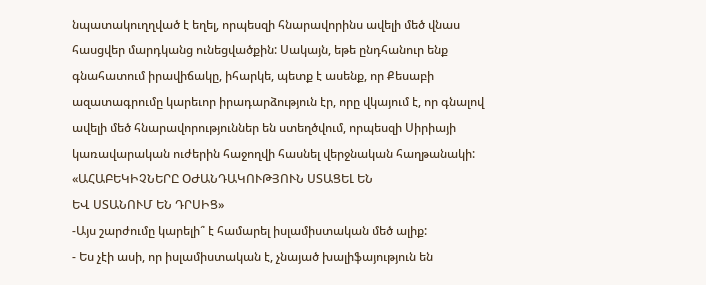նպատակուղղված է եղել, որպեսզի հնարավորինս ավելի մեծ վնաս հասցվեր մարդկանց ունեցվածքին: Սակայն, եթե ընդհանուր ենք գնահատում իրավիճակը, իհարկե, պետք է ասենք, որ Քեսաբի ազատագրումը կարեւոր իրադարձություն էր, որը վկայում է, որ գնալով ավելի մեծ հնարավորություններ են ստեղծվում, որպեսզի Սիրիայի կառավարական ուժերին հաջողվի հասնել վերջնական հաղթանակի:
«ԱՀԱԲԵԿԻՉՆԵՐԸ ՕԺԱՆԴԱԿՈՒԹՅՈՒՆ ՍՏԱՑԵԼ ԵՆ
ԵՎ ՍՏԱՆՈՒՄ ԵՆ ԴՐՍԻՑ»
-Այս շարժումը կարելի՞ է համարել իսլամիստական մեծ ալիք:
- Ես չէի ասի, որ իսլամիստական է, չնայած խալիֆայություն են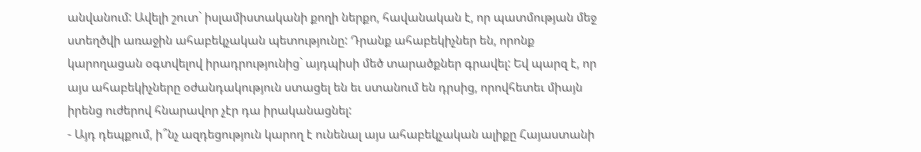անվանում: Ավելի շուտ` իսլամիստականի քողի ներքո, հավանական է, որ պատմության մեջ ստեղծվի առաջին ահաբեկչական պետությունը: Դրանք ահաբեկիչներ են, որոնք կարողացան օգտվելով իրադրությունից` այդպիսի մեծ տարածքներ գրավել: Եվ պարզ է, որ այս ահաբեկիչները օժանդակություն ստացել են եւ ստանում են դրսից, որովհետեւ միայն իրենց ուժերով հնարավոր չէր դա իրականացնել:
- Այդ դեպքում, ի՞նչ ազդեցություն կարող է ունենալ այս ահաբեկչական ալիքը Հայաստանի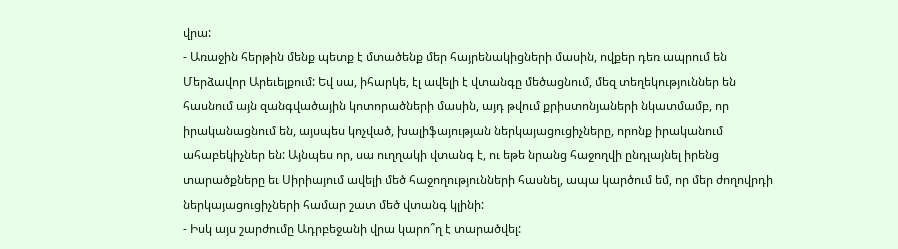վրա:
- Առաջին հերթին մենք պետք է մտածենք մեր հայրենակիցների մասին, ովքեր դեռ ապրում են Մերձավոր Արեւելքում: Եվ սա, իհարկե, էլ ավելի է վտանգը մեծացնում, մեզ տեղեկություններ են հասնում այն զանգվածային կոտորածների մասին, այդ թվում քրիստոնյաների նկատմամբ, որ իրականացնում են, այսպես կոչված, խալիֆայության ներկայացուցիչները, որոնք իրականում ահաբեկիչներ են: Այնպես որ, սա ուղղակի վտանգ է, ու եթե նրանց հաջողվի ընդլայնել իրենց տարածքները եւ Սիրիայում ավելի մեծ հաջողությունների հասնել, ապա կարծում եմ, որ մեր ժողովրդի ներկայացուցիչների համար շատ մեծ վտանգ կլինի:
- Իսկ այս շարժումը Ադրբեջանի վրա կարո՞ղ է տարածվել: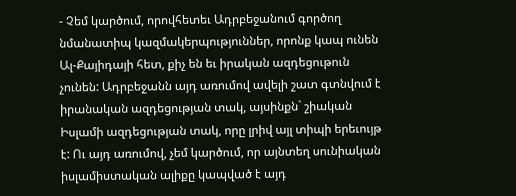- Չեմ կարծում, որովհետեւ Ադրբեջանում գործող նմանատիպ կազմակերպություններ, որոնք կապ ունեն Ալ-Քայիդայի հետ, քիչ են եւ իրական ազդեցութուն չունեն: Ադրբեջանն այդ առումով ավելի շատ գտնվում է իրանական ազդեցության տակ, այսինքն` շիական Իսլամի ազդեցության տակ, որը լրիվ այլ տիպի երեւույթ է: Ու այդ առումով, չեմ կարծում, որ այնտեղ սունիական իսլամիստական ալիքը կապված է այդ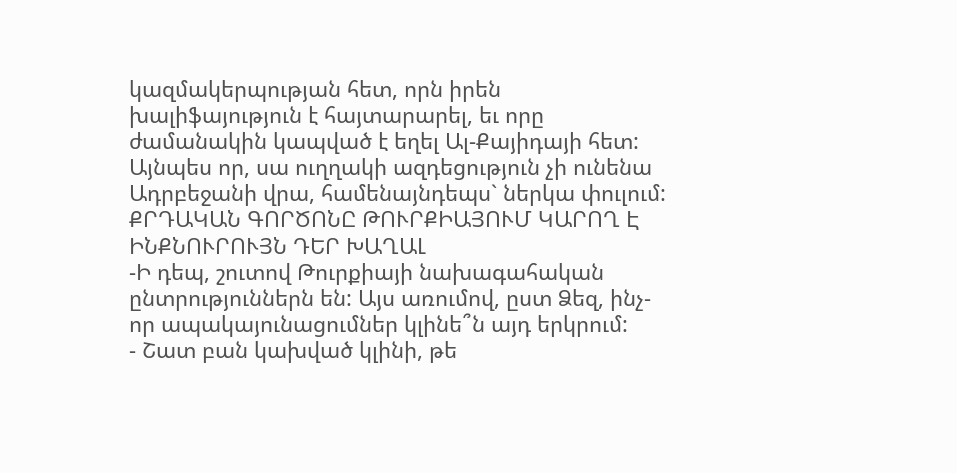կազմակերպության հետ, որն իրեն խալիֆայություն է հայտարարել, եւ որը ժամանակին կապված է եղել Ալ-Քայիդայի հետ: Այնպես որ, սա ուղղակի ազդեցություն չի ունենա Ադրբեջանի վրա, համենայնդեպս` ներկա փուլում:
ՔՐԴԱԿԱՆ ԳՈՐԾՈՆԸ ԹՈՒՐՔԻԱՅՈՒՄ ԿԱՐՈՂ Է ԻՆՔՆՈՒՐՈՒՅՆ ԴԵՐ ԽԱՂԱԼ
-Ի դեպ, շուտով Թուրքիայի նախագահական ընտրություններն են: Այս առումով, ըստ Ձեզ, ինչ-որ ապակայունացումներ կլինե՞ն այդ երկրում:
- Շատ բան կախված կլինի, թե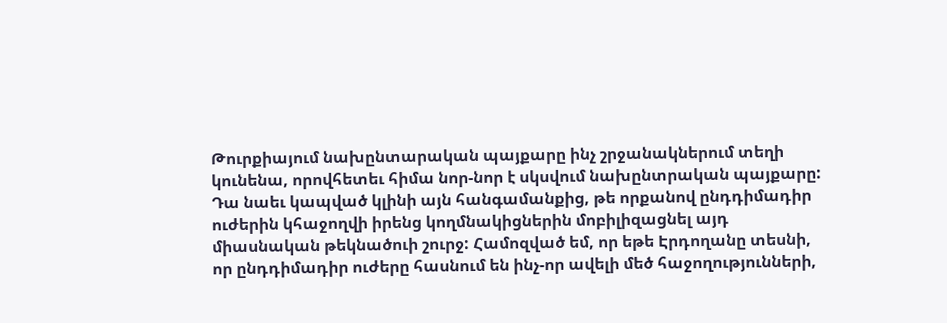Թուրքիայում նախընտարական պայքարը ինչ շրջանակներում տեղի կունենա, որովհետեւ հիմա նոր-նոր է սկսվում նախընտրական պայքարը: Դա նաեւ կապված կլինի այն հանգամանքից, թե որքանով ընդդիմադիր ուժերին կհաջողվի իրենց կողմնակիցներին մոբիլիզացնել այդ միասնական թեկնածուի շուրջ: Համոզված եմ, որ եթե Էրդողանը տեսնի, որ ընդդիմադիր ուժերը հասնում են ինչ-որ ավելի մեծ հաջողությունների,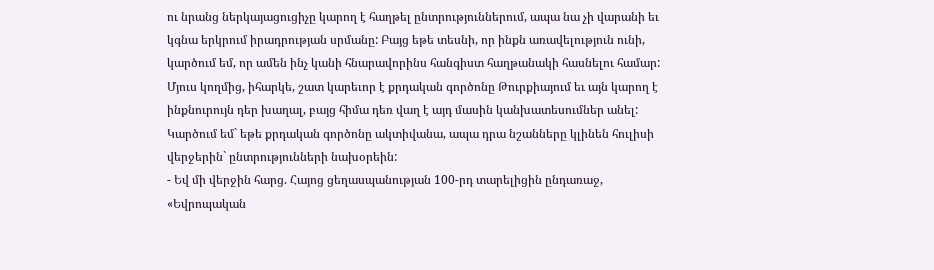ու նրանց ներկայացուցիչը կարող է հաղթել ընտրություններում, ապա նա չի վարանի եւ կգնա երկրում իրադրության սրմանը: Բայց եթե տեսնի, որ ինքն առավելություն ունի, կարծում եմ, որ ամեն ինչ կանի հնարավորինս հանգիստ հաղթանակի հասնելու համար: Մյուս կողմից, իհարկե, շատ կարեւոր է քրդական գործոնը Թուրքիայում եւ այն կարող է ինքնուրույն դեր խաղալ, բայց հիմա դեռ վաղ է այդ մասին կանխատեսումներ անել: Կարծում եմ` եթե քրդական գործոնը ակտիվանա, ապա դրա նշանները կլինեն հուլիսի վերջերին` ընտրությունների նախօրեին:
- Եվ մի վերջին հարց. Հայոց ցեղասպանության 100-րդ տարելիցին ընդառաջ, «Եվրոպական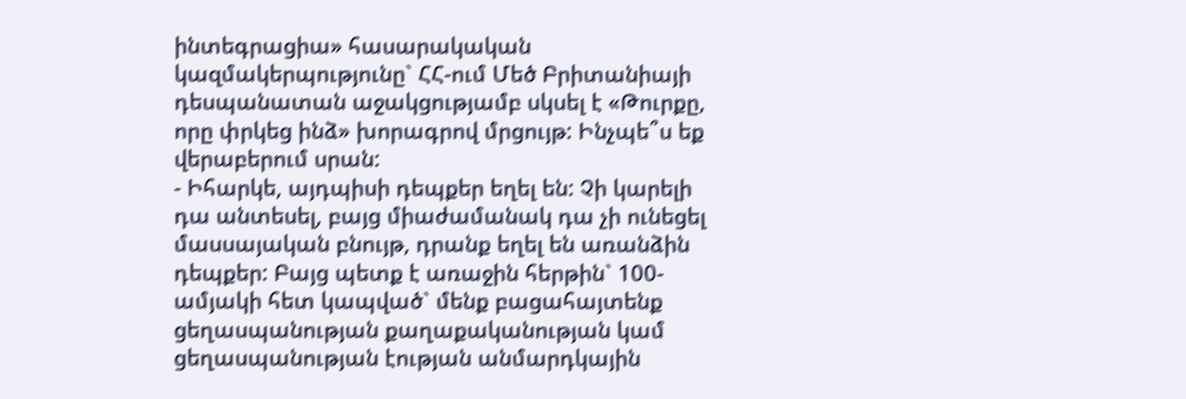ինտեգրացիա» հասարակական կազմակերպությունը` ՀՀ-ում Մեծ Բրիտանիայի դեսպանատան աջակցությամբ սկսել է «Թուրքը, որը փրկեց ինձ» խորագրով մրցույթ: Ինչպե՞ս եք վերաբերում սրան:
- Իհարկե, այդպիսի դեպքեր եղել են: Չի կարելի դա անտեսել, բայց միաժամանակ դա չի ունեցել մասսայական բնույթ, դրանք եղել են առանձին դեպքեր: Բայց պետք է առաջին հերթին` 100-ամյակի հետ կապված` մենք բացահայտենք ցեղասպանության քաղաքականության կամ ցեղասպանության էության անմարդկային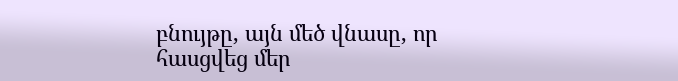բնույթը, այն մեծ վնասը, որ հասցվեց մեր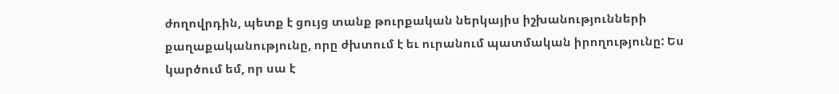ժողովրդին, պետք է ցույց տանք թուրքական ներկայիս իշխանությունների քաղաքականությունը, որը ժխտում է եւ ուրանում պատմական իրողությունը: Ես կարծում եմ, որ սա է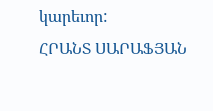կարեւոր:
ՀՐԱՆՏ ՍԱՐԱՖՅԱՆ